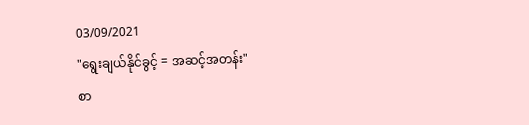03/09/2021
"ရွေးချယ်နိုင်ခွင့် = အဆင့်အတန်း"
စာ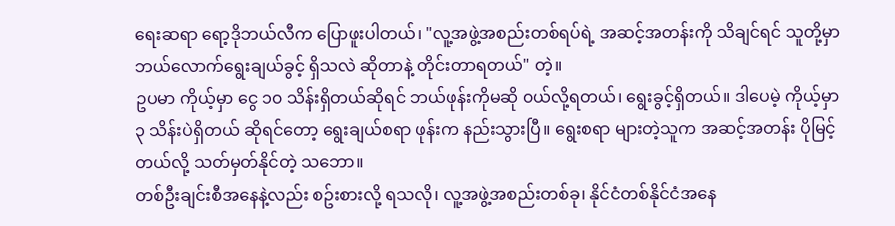ရေးဆရာ ရော့ဒိုဘယ်လီက ပြောဖူးပါတယ်၊ "လူ့အဖွဲ့အစည်းတစ်ရပ်ရဲ့ အဆင့်အတန်းကို သိချင်ရင် သူတို့မှာ ဘယ်လောက်ရွေးချယ်ခွင့် ရှိသလဲ ဆိုတာနဲ့ တိုင်းတာရတယ်" တဲ့။
ဥပမာ ကိုယ့်မှာ ငွေ ၁၀ သိန်းရှိတယ်ဆိုရင် ဘယ်ဖုန်းကိုမဆို ၀ယ်လို့ရတယ်၊ ရွေးခွင့်ရှိတယ်။ ဒါပေမဲ့ ကိုယ့်မှာ ၃ သိန်းပဲရှိတယ် ဆိုရင်တော့ ရွေးချယ်စရာ ဖုန်းက နည်းသွားပြီ။ ရွေးစရာ များတဲ့သူက အဆင့်အတန်း ပိုမြင့်တယ်လို့ သတ်မှတ်နိုင်တဲ့ သဘော။
တစ်ဦးချင်းစီအနေနဲ့လည်း စဥ်းစားလို့ ရသလို၊ လူ့အဖွဲ့အစည်းတစ်ခု၊ နိုင်ငံတစ်နိုင်ငံအနေ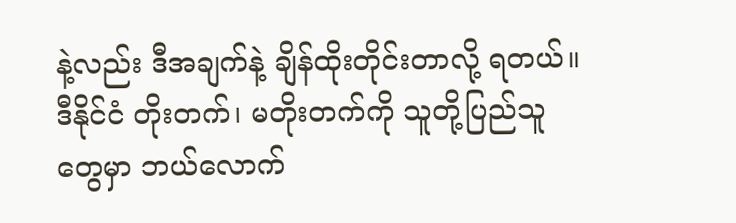နဲ့လည်း ဒီအချက်နဲ့ ချိန်ထိုးတိုင်းတာလို့ ရတယ်။ ဒီနိုင်ငံ တိုးတက်၊ မတိုးတက်ကို သူတို့ပြည်သူတွေမှာ ဘယ်လောက်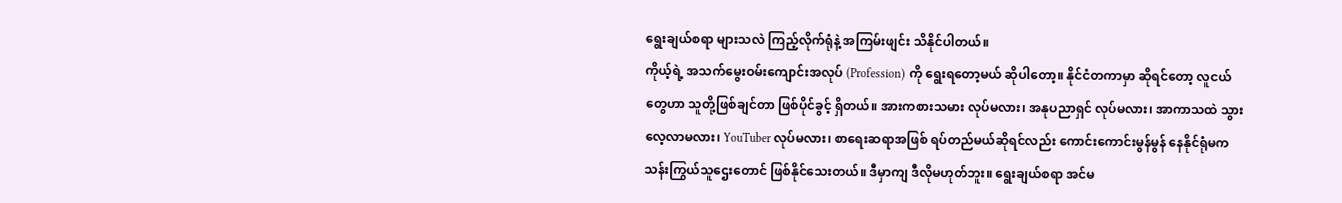ရွေးချယ်စရာ များသလဲ ကြည့်လိုက်ရုံနဲ့ အကြမ်းဖျင်း သိနိုင်ပါတယ်။
ကိုယ့်ရဲ့ အသက်မွေးဝမ်းကျောင်းအလုပ် (Profession) ကို ရွေးရတော့မယ် ဆိုပါတော့။ နိုင်ငံတကာမှာ ဆိုရင်တော့ လူငယ်တွေဟာ သူတို့ဖြစ်ချင်တာ ဖြစ်ပိုင်ခွင့် ရှိတယ်။ အားကစားသမား လုပ်မလား၊ အနုပညာရှင် လုပ်မလား၊ အာကာသထဲ သွားလေ့လာမလား၊ YouTuber လုပ်မလား၊ စာရေးဆရာအဖြစ် ရပ်တည်မယ်ဆိုရင်လည်း ကောင်းကောင်းမွန်မွန် နေနိုင်ရုံမက သန်းကြွယ်သူဌေးတောင် ဖြစ်နိုင်သေးတယ်။ ဒီမှာကျ ဒီလိုမဟုတ်ဘူး။ ရွေးချယ်စရာ အင်မ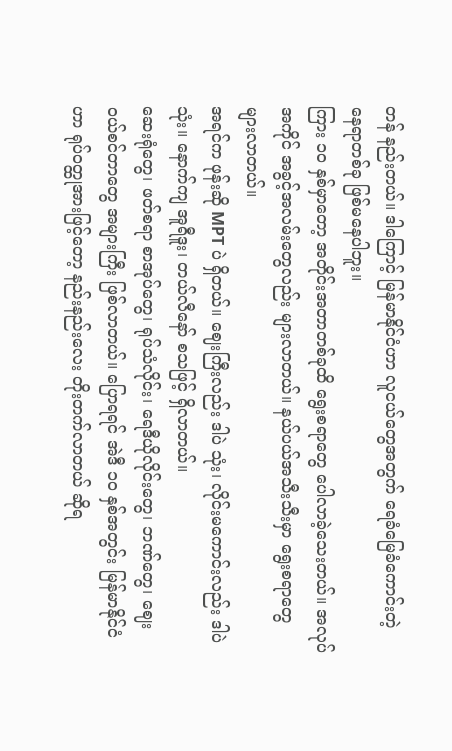တန် နည်းတယ်။ ဒါကြောင့် မြန်မာနိုင်ငံဟာ လူငယ်တွေအတွက် ရေခံမြေခံကောင်းတဲ့ နေရာတစ်ခု ဖြစ်မနေပါဘူး။
ကြား ၁၀ နှစ်မှာတော့ အတိုင်းအတာတစ်ခုထိ ရွေးစရာတွေ ပေါလာခဲ့သေးတယ်။ အလုပ်အကိုင် အခွင့်အလမ်းတွေလည်း များလာတယ်။ နယ်ပယ်အသီးသီးမှာ ရွေးစရာတွေ များလာတယ်။
အရင်က ဖုန်းဆို MPT ပဲ ရှိတယ်။ ဈေးကြီးလည်း ဒါပဲ သုံး၊ လိုင်းမကောင်းလည်း ဒါပဲ သုံး။ နောက်ကျ အူရီဒူး၊ တယ်လီနော် စသဖြင့် ရှိလာတယ်။
ဆေးရုံတွေ၊ ဖတ်စရာ စာအုပ်တွေ၊ ရုပ်သံလိုင်း၊ ရေဒီယိုလိုင်းတွေ၊ ဘဏ်တွေ၊ ဈေးဝယ်စင်တာတွေ အများကြီး ဖြစ်လာတယ်။ ပြောရရင် အဲဒီ ၁၀ နှစ်အတွင်း မြန်မာနိုင်ငံဟာ ရုပ်ဝတ္ထုအားဖြင့်တော့ နည်းနည်းလေး တိုးတက်လာတယ် ဆိုရ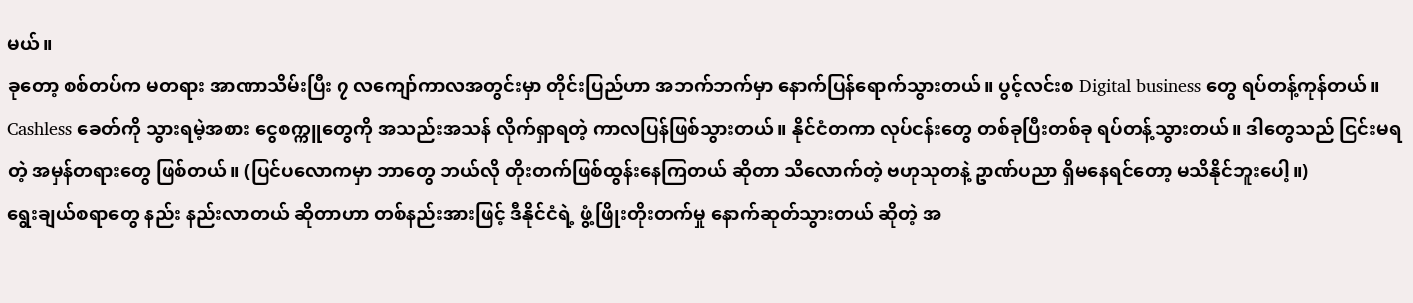မယ်။
ခုတော့ စစ်တပ်က မတရား အာဏာသိမ်းပြီး ၇ လကျော်ကာလအတွင်းမှာ တိုင်းပြည်ဟာ အဘက်ဘက်မှာ နောက်ပြန်ရောက်သွားတယ်။ ပွင့်လင်းစ Digital business တွေ ရပ်တန့်ကုန်တယ်။ Cashless ခေတ်ကို သွားရမဲ့အစား ငွေစက္ကူတွေကို အသည်းအသန် လိုက်ရှာရတဲ့ ကာလပြန်ဖြစ်သွားတယ်။ နိုင်ငံတကာ လုပ်ငန်းတွေ တစ်ခုပြီးတစ်ခု ရပ်တန့်သွားတယ်။ ဒါတွေသည် ငြင်းမရတဲ့ အမှန်တရားတွေ ဖြစ်တယ်။ (ပြင်ပလောကမှာ ဘာတွေ ဘယ်လို တိုးတက်ဖြစ်ထွန်းနေကြတယ် ဆိုတာ သိလောက်တဲ့ ဗဟုသုတနဲ့ ဥာဏ်ပညာ ရှိမနေရင်တော့ မသိနိုင်ဘူးပေါ့။)
ရွေးချယ်စရာတွေ နည်း နည်းလာတယ် ဆိုတာဟာ တစ်နည်းအားဖြင့် ဒီနိုင်ငံရဲ့ ဖွံ့ဖြိုးတိုးတက်မှု နောက်ဆုတ်သွားတယ် ဆိုတဲ့ အ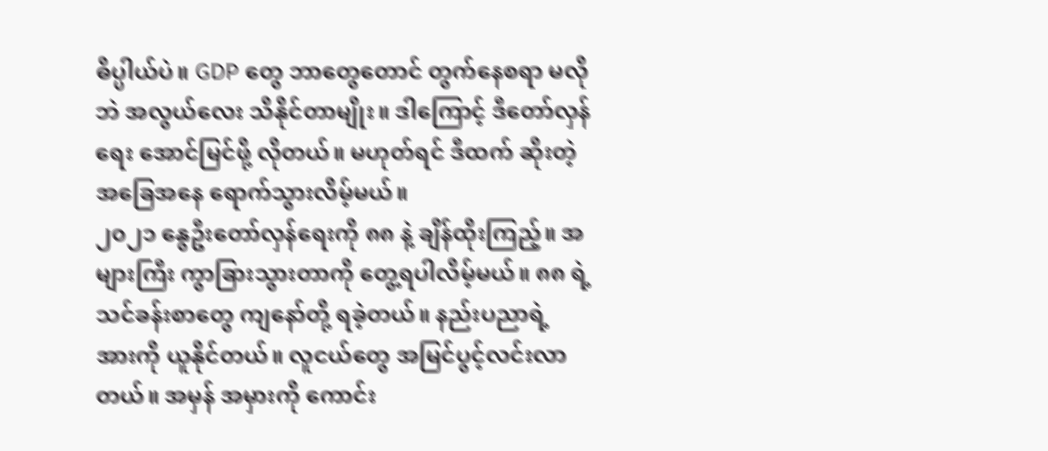ဓိပ္ပါယ်ပဲ။ GDP တွေ ဘာတွေတောင် တွက်နေစရာ မလိုဘဲ အလွယ်လေး သိနိုင်တာမျိုး။ ဒါကြောင့် ဒီတော်လှန်ရေး အောင်မြင်ဖို့ လိုတယ်။ မဟုတ်ရင် ဒီထက် ဆိုးတဲ့ အခြေအနေ ရောက်သွားလိမ့်မယ်။
၂၀၂၁ နွေဦးတော်လှန်ရေးကို ၈၈ နဲ့ ချိန်ထိုးကြည့်။ အများကြီး ကွာခြားသွားတာကို တွေ့ရပါလိမ့်မယ်။ ၈၈ ရဲ့ သင်ခန်းစာတွေ ကျနော်တို့ ရခဲ့တယ်။ နည်းပညာရဲ့ အားကို ယူနိုင်တယ်။ လူငယ်တွေ အမြင်ပွင့်လင်းလာတယ်။ အမှန် အမှားကို ကောင်း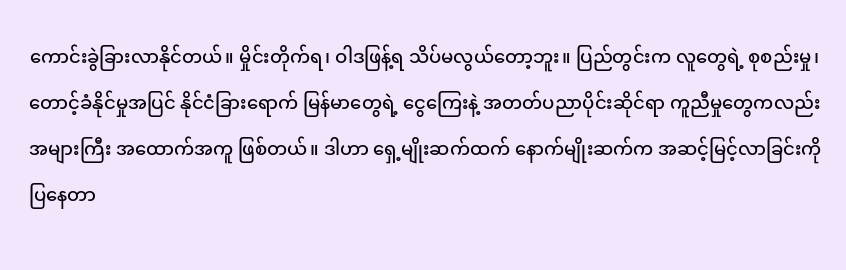ကောင်းခွဲခြားလာနိုင်တယ်။ မှိုင်းတိုက်ရ၊ ဝါဒဖြန့်ရ သိပ်မလွယ်တော့ဘူး။ ပြည်တွင်းက လူတွေရဲ့ စုစည်းမှု၊ တောင့်ခံနိုင်မှုအပြင် နိုင်ငံခြားရောက် မြန်မာတွေရဲ့ ငွေကြေးနဲ့ အတတ်ပညာပိုင်းဆိုင်ရာ ကူညီမှုတွေကလည်း အများကြီး အထောက်အကူ ဖြစ်တယ်။ ဒါဟာ ရှေ့မျိုးဆက်ထက် နောက်မျိုးဆက်က အဆင့်မြင့်လာခြင်းကို ပြနေတာ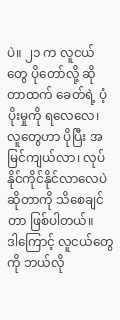ပဲ။ ၂၁ က လူငယ်တွေ ပိုတော်လို့ ဆိုတာထက် ခေတ်ရဲ့ ပံ့ပိုးမှုကို ရလေလေ၊ လူတွေဟာ ပိုပြီး အမြင်ကျယ်လာ၊ လုပ်နိုင်ကိုင်နိုင်လာလေပဲ ဆိုတာကို သိစေချင်တာ ဖြစ်ပါတယ်။
ဒါကြောင့် လူငယ်တွေကို ဘယ်လို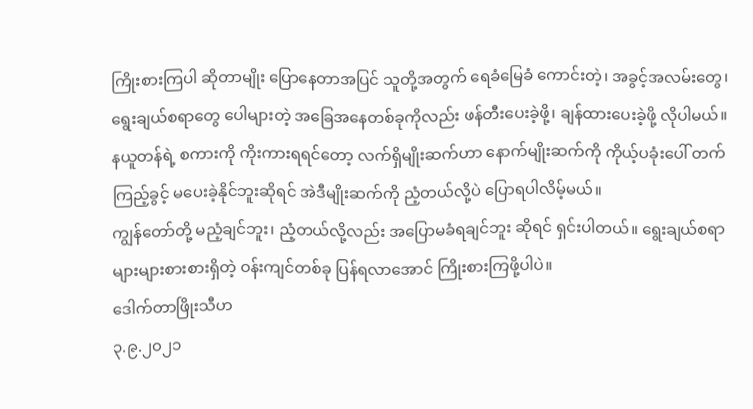ကြိုးစားကြပါ ဆိုတာမျိုး ပြောနေတာအပြင် သူတို့အတွက် ရေခံမြေခံ ကောင်းတဲ့၊ အခွင့်အလမ်းတွေ၊ ရွေးချယ်စရာတွေ ပေါများတဲ့ အခြေအနေတစ်ခုကိုလည်း ဖန်တီးပေးခဲ့ဖို့၊ ချန်ထားပေးခဲ့ဖို့ လိုပါမယ်။
နယူတန်ရဲ့ စကားကို ကိုးကားရရင်တော့ လက်ရှိမျိုးဆက်ဟာ နောက်မျိုးဆက်ကို ကိုယ့်ပခုံးပေါ် တက်ကြည့်ခွင့် မပေးခဲ့နိုင်ဘူးဆိုရင် အဲဒီမျိုးဆက်ကို ညံ့တယ်လို့ပဲ ပြောရပါလိမ့်မယ်။
ကျွန်တော်တို့ မညံ့ချင်ဘူး၊ ညံ့တယ်လို့လည်း အပြောမခံရချင်ဘူး ဆိုရင် ရှင်းပါတယ်။ ရွေးချယ်စရာ များများစားစားရှိတဲ့ ဝန်းကျင်တစ်ခု ပြန်ရလာအောင် ကြိုးစားကြဖို့ပါပဲ။
ဒေါက်တာဖြိုးသီဟ
၃.၉.၂၀၂၁